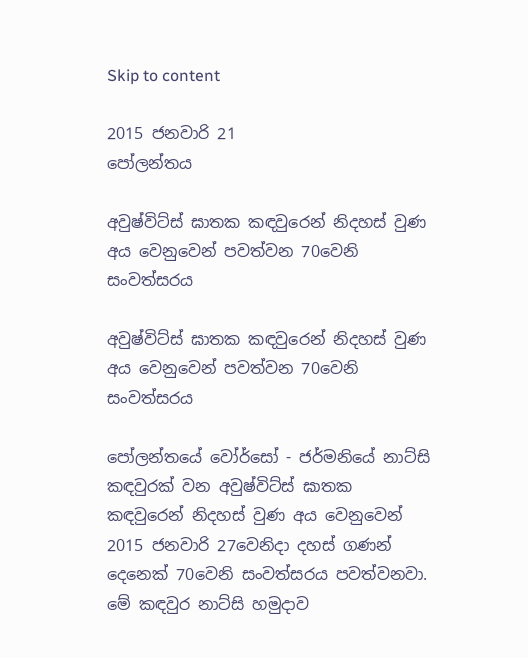Skip to content

2015 ජනවාරි 21
පෝලන්තය

අවුෂ්විට්ස් ඝාතක කඳවුරෙන් නිදහස් වුණ අය වෙනුවෙන් පවත්වන 70වෙනි සංවත්සරය

අවුෂ්විට්ස් ඝාතක කඳවුරෙන් නිදහස් වුණ අය වෙනුවෙන් පවත්වන 70වෙනි සංවත්සරය

පෝලන්තයේ වෝර්සෝ - ජර්මනියේ නාට්සි කඳවුරක් වන අවුෂ්විට්ස් ඝාතක කඳවුරෙන් නිදහස් වුණ අය වෙනුවෙන් 2015 ජනවාරි 27වෙනිදා දහස් ගණන් දෙනෙක් 70වෙනි සංවත්සරය පවත්වනවා. මේ කඳවුර නාට්සි හමුදාව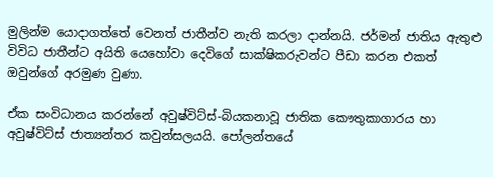මුලින්ම යොදාගත්තේ වෙනත් ජාතීන්ව නැති කරලා දාන්නයි. ජර්මන් ජාතිය ඇතුළු විවිධ ජාතීන්ට අයිති යෙහෝවා දෙවිගේ සාක්ෂිකරුවන්ට පීඩා කරන එකත් ඔවුන්ගේ අරමුණ වුණා.

ඒක සංවිධානය කරන්නේ අවුෂ්විට්ස්-බියකනාවූ ජාතික කෞතුකාගාරය හා අවුෂ්විට්ස් ජාත්‍යන්තර කවුන්සලයයි. පෝලන්තයේ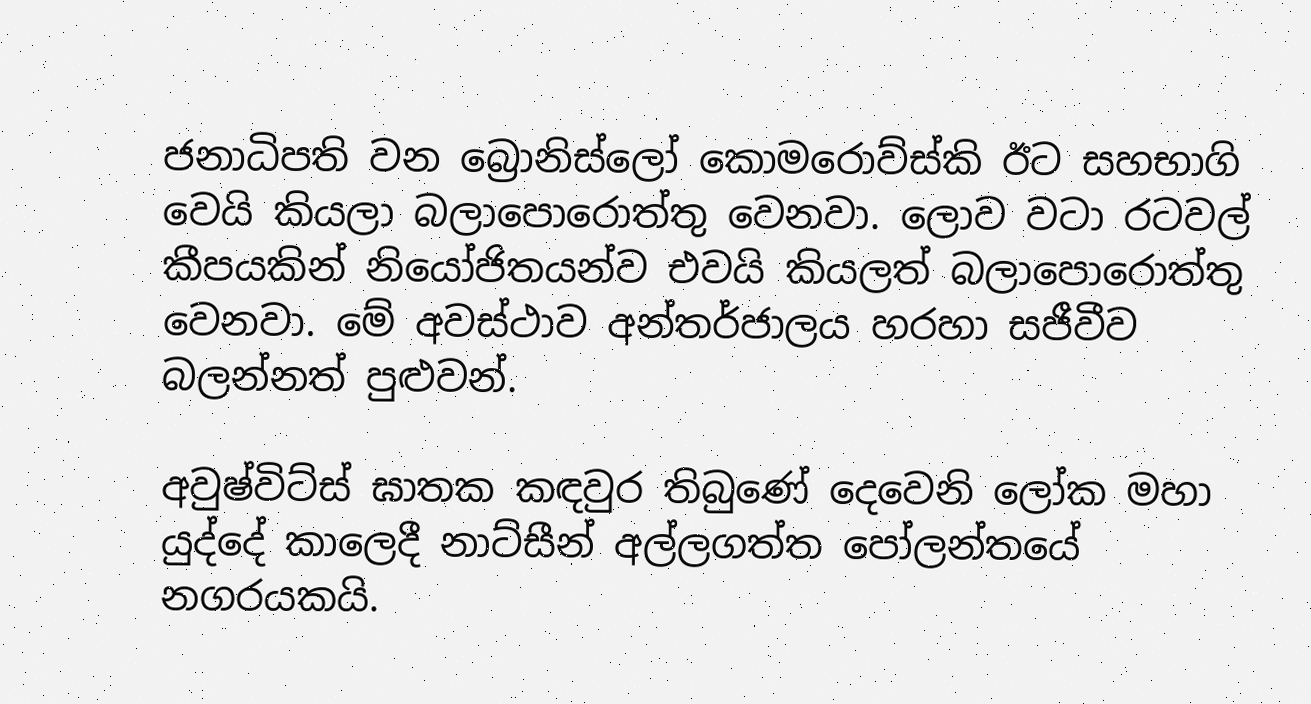ජනාධිපති වන බ්‍රොනිස්ලෝ කොමරොව්ස්කි ඊට සහභාගි වෙයි කියලා බලාපොරොත්තු වෙනවා. ලොව වටා රටවල් කීපයකින් නියෝජිතයන්ව එවයි කියලත් බලාපොරොත්තු වෙනවා. මේ අවස්ථාව අන්තර්ජාලය හරහා සජීවීව බලන්නත් පුළුවන්.

අවුෂ්විට්ස් ඝාතක කඳවුර තිබුණේ දෙවෙනි ලෝක මහා යුද්දේ කාලෙදී නාට්සීන් අල්ලගත්ත පෝලන්තයේ නගරයකයි.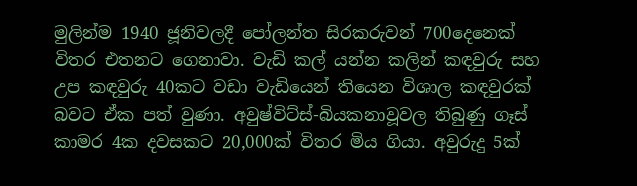මුලින්ම 1940 ජූනිවලදී පෝලන්ත සිරකරුවන් 700දෙනෙක් විතර එතනට ගෙනාවා. වැඩි කල් යන්න කලින් කඳවුරු සහ උප කඳවුරු 40කට වඩා වැඩියෙන් තියෙන විශාල කඳවුරක් බවට ඒක පත් වුණා. අවුෂ්විට්ස්-බියකනාවූවල තිබුණු ගෑස් කාමර 4ක දවසකට 20,000ක් විතර මිය ගියා. අවුරුදු 5ක්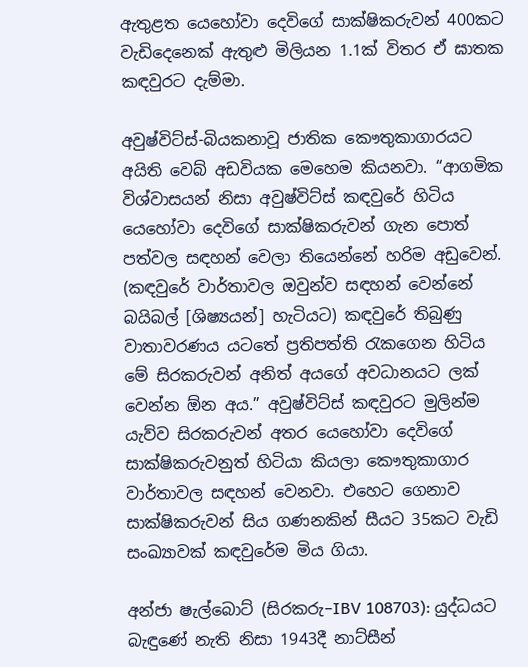ඇතුළත යෙහෝවා දෙවිගේ සාක්ෂිකරුවන් 400කට වැඩිදෙනෙක් ඇතුළු මිලියන 1.1ක් විතර ඒ ඝාතක කඳවුරට දැම්මා.

අවුෂ්විට්ස්-බියකනාවූ ජාතික කෞතුකාගාරයට අයිති වෙබ් අඩවියක මෙහෙම කියනවා. “ආගමික විශ්වාසයන් නිසා අවුෂ්විට්ස් කඳවුරේ හිටිය යෙහෝවා දෙවිගේ සාක්ෂිකරුවන් ගැන පොත් පත්වල සඳහන් වෙලා තියෙන්නේ හරිම අඩුවෙන්. (කඳවුරේ වාර්තාවල ඔවුන්ව සඳහන් වෙන්නේ බයිබල් [ශිෂ්‍යයන්] හැටියට) කඳවුරේ තිබුණු වාතාවරණය යටතේ ප්‍රතිපත්ති රැකගෙන හිටිය මේ සිරකරුවන් අනිත් අයගේ අවධානයට ලක් වෙන්න ඕන අය.” අවුෂ්විට්ස් කඳවුරට මුලින්ම යැව්ව සිරකරුවන් අතර යෙහෝවා දෙවිගේ සාක්ෂිකරුවනුත් හිටියා කියලා කෞතුකාගාර වාර්තාවල සඳහන් වෙනවා. එහෙට ගෙනාව සාක්ෂිකරුවන් සිය ගණනකින් සීයට 35කට වැඩි සංඛ්‍යාවක් කඳවුරේම මිය ගියා.

අන්ජා ෂැල්බොට් (සිරකරු–IBV 108703): යුද්ධයට බැඳුණේ නැති නිසා 1943දී නාට්සීන්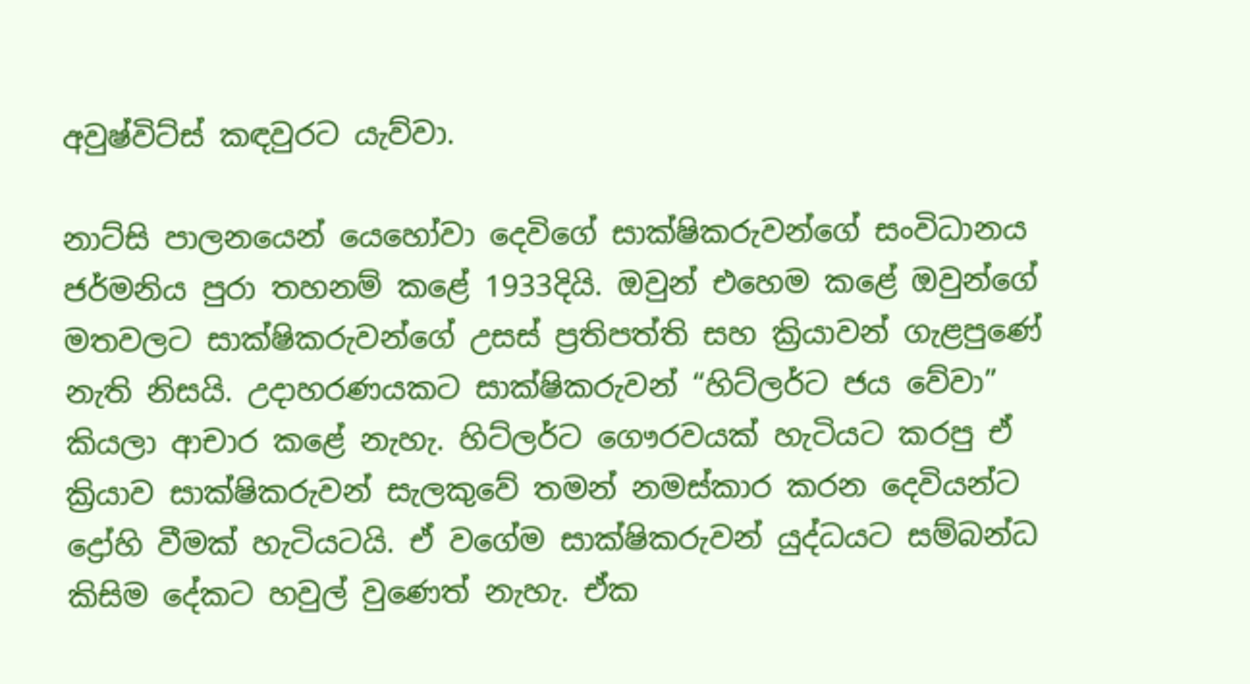අවුෂ්විට්ස් කඳවුරට යැව්වා.

නාට්සි පාලනයෙන් යෙහෝවා දෙවිගේ සාක්ෂිකරුවන්ගේ සංවිධානය ජර්මනිය පුරා තහනම් කළේ 1933දියි. ඔවුන් එහෙම කළේ ඔවුන්ගේ මතවලට සාක්ෂිකරුවන්ගේ උසස් ප්‍රතිපත්ති සහ ක්‍රියාවන් ගැළපුණේ නැති නිසයි. උදාහරණයකට සාක්ෂිකරුවන් “හිට්ලර්ට ජය වේවා” කියලා ආචාර කළේ නැහැ. හිට්ලර්ට ගෞරවයක් හැටියට කරපු ඒ ක්‍රියාව සාක්ෂිකරුවන් සැලකුවේ තමන් නමස්කාර කරන දෙවියන්ට ද්‍රෝහි වීමක් හැටියටයි. ඒ වගේම සාක්ෂිකරුවන් යුද්ධයට සම්බන්ධ කිසිම දේකට හවුල් වුණෙත් නැහැ. ඒක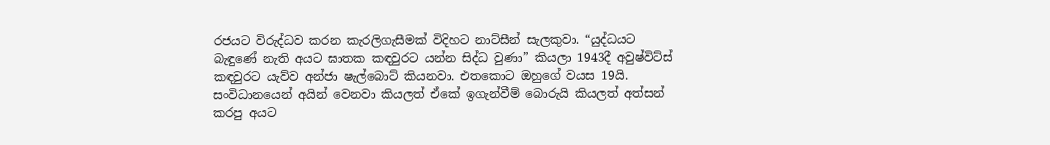රජයට විරුද්ධව කරන කැරලිගැසීමක් විදිහට නාට්සීන් සැලකුවා. “යුද්ධයට බැඳුණේ නැති අයට ඝාතක කඳවුරට යන්න සිද්ධ වුණා” කියලා 1943දී අවුෂ්විට්ස් කඳවුරට යැව්ව අන්ජා ෂැල්බොට් කියනවා. එතකොට ඔහුගේ වයස 19යි. සංවිධානයෙන් අයින් වෙනවා කියලත් ඒකේ ඉගැන්වීම් බොරුයි කියලත් අත්සන් කරපු අයට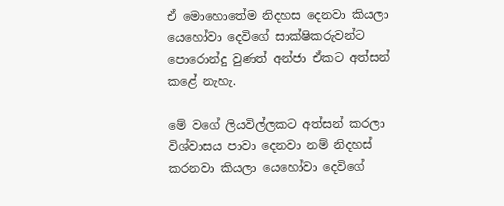ඒ මොහොතේම නිදහස දෙනවා කියලා යෙහෝවා දෙවිගේ සාක්ෂිකරුවන්ට පොරොන්දු වුණත් අන්ජා ඒකට අත්සන් කළේ නැහැ.

මේ වගේ ලියවිල්ලකට අත්සන් කරලා විශ්වාසය පාවා දෙනවා නම් නිදහස් කරනවා කියලා යෙහෝවා දෙවිගේ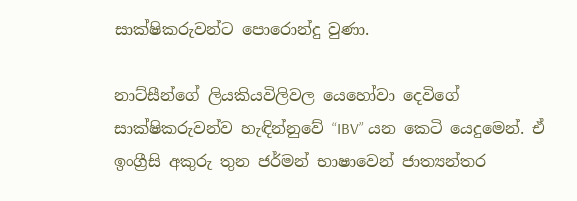සාක්ෂිකරුවන්ට පොරොන්දු වුණා.

නාට්සීන්ගේ ලියකියවිලිවල යෙහෝවා දෙවිගේ සාක්ෂිකරුවන්ව හැඳින්නුවේ “IBV” යන කෙටි යෙදුමෙන්. ඒ ඉංග්‍රීසි අකුරු තුන ජර්මන් භාෂාවෙන් ජාත්‍යන්තර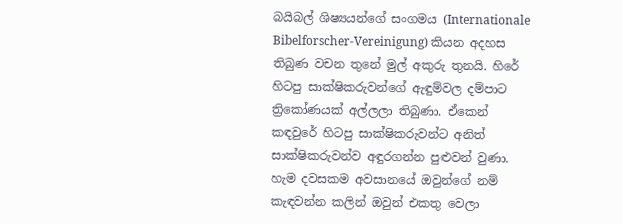බයිබල් ශිෂ්‍යයන්ගේ සංගමය (Internationale Bibelforscher-Vereinigung) කියන අදහස තිබුණ වචන තුනේ මුල් අකුරු තුනයි. හිරේ හිටපු සාක්ෂිකරුවන්ගේ ඇඳුම්වල දම්පාට ත්‍රිකෝණයක් අල්ලලා තිබුණා. ඒකෙන් කඳවුරේ හිටපු සාක්ෂිකරුවන්ට අනිත් සාක්ෂිකරුවන්ව අඳුරගන්න පුළුවන් වුණා. හැම දවසකම අවසානයේ ඔවුන්ගේ නම් කැඳවන්න කලින් ඔවුන් එකතු වෙලා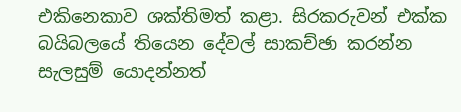එකිනෙකාව ශක්තිමත් කළා. සිරකරුවන් එක්ක බයිබලයේ තියෙන දේවල් සාකච්ඡා කරන්න සැලසුම් යොදන්නත්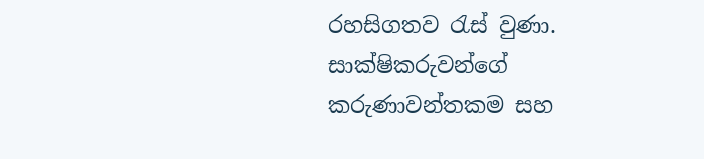රහසිගතව රැස් වුණා. සාක්ෂිකරුවන්ගේ කරුණාවන්තකම සහ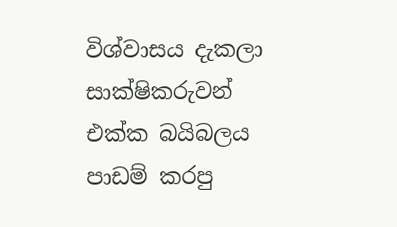විශ්වාසය දැකලා සාක්ෂිකරුවන් එක්ක බයිබලය පාඩම් කරපු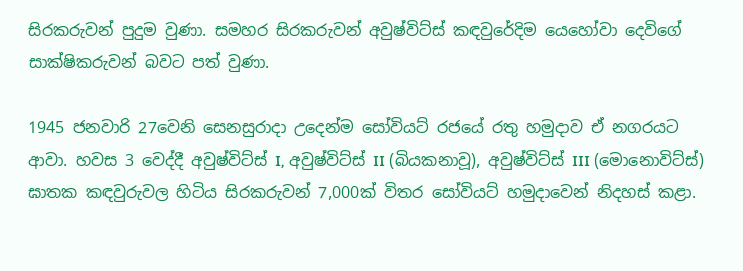සිරකරුවන් පුදුම වුණා. සමහර සිරකරුවන් අවුෂ්විට්ස් කඳවුරේදිම යෙහෝවා දෙවිගේ සාක්ෂිකරුවන් බවට පත් වුණා.

1945 ජනවාරි 27වෙනි සෙනසුරාදා උදෙන්ම සෝවියට් රජයේ රතු හමුදාව ඒ නගරයට ආවා. හවස 3 වෙද්දී අවුෂ්විට්ස් I, අවුෂ්විට්ස් II (බියකනාවූ), අවුෂ්විට්ස් III (මොනොවිට්ස්) ඝාතක කඳවුරුවල හිටිය සිරකරුවන් 7,000ක් විතර සෝවියට් හමුදාවෙන් නිදහස් කළා.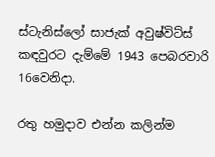ස්ටැනිස්ලෝ සාජැක් අවුෂ්විට්ස් කඳවුරට දැම්මේ 1943 පෙබරවාරි 16වෙනිදා.

රතු හමුදාව එන්න කලින්ම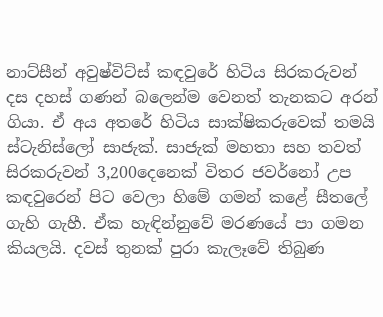නාට්සීන් අවුෂ්විට්ස් කඳවුරේ හිටිය සිරකරුවන් දස දහස් ගණන් බලෙන්ම වෙනත් තැනකට අරන් ගියා. ඒ අය අතරේ හිටිය සාක්ෂිකරුවෙක් තමයි ස්ටැනිස්ලෝ සාජැක්. සාජැක් මහතා සහ තවත් සිරකරුවන් 3,200දෙනෙක් විතර ජවර්නෝ උප කඳවුරෙන් පිට වෙලා හිමේ ගමන් කළේ සීතලේ ගැහි ගැහී. ඒක හැඳින්නුවේ මරණයේ පා ගමන කියලයි. දවස් තුනක් පුරා කැලෑවේ තිබුණ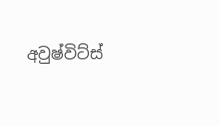අවුෂ්විට්ස්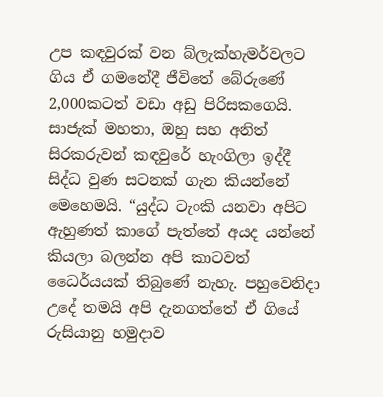උප කඳවුරක් වන බ්ලැක්හැමර්වලට ගිය ඒ ගමනේදී ජීවිතේ බේරුණේ 2,000කටත් වඩා අඩු පිරිසකගෙයි. සාජැක් මහතා, ඔහු සහ අනිත් සිරකරුවන් කඳවුරේ හැංගිලා ඉද්දී සිද්ධ වුණ සටනක් ගැන කියන්නේ මෙහෙමයි. “යුද්ධ ටැංකි යනවා අපිට ඇහුණත් කාගේ පැත්තේ අයද යන්නේ කියලා බලන්න අපි කාටවත් ධෛර්යයක් තිබුණේ නැහැ. පහුවෙනිදා උදේ තමයි අපි දැනගත්තේ ඒ ගියේ රුසියානු හමුදාව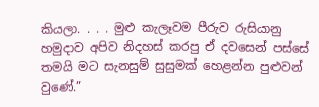කියලා. . . . මුළු කැලෑවම පීරුව රුසියානු හමුදාව අපිව නිදහස් කරපු ඒ දවසෙන් පස්සේ තමයි මට සැනසුම් සුසුමක් හෙළන්න පුළුවන් වුණේ.”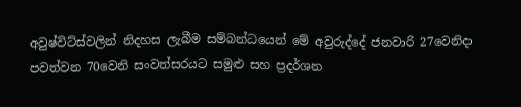අවුෂ්විට්ස්වලින් නිදහස ලැබීම සම්බන්ධයෙන් මේ අවුරුද්දේ ජනවාරි 27වෙනිදා පවත්වන 70වෙනි සංවත්සරයට සමුළු සහ ප්‍රදර්ශන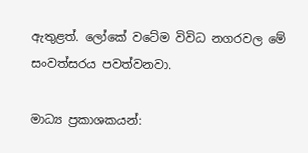ඇතුළත්. ලෝකේ වටේම විවිධ නගරවල මේ සංවත්සරය පවත්වනවා.

මාධ්‍ය ප්‍රකාශකයන්: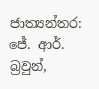ජාත්‍යන්තර: ජේ. ආර්. බ්‍රවුන්,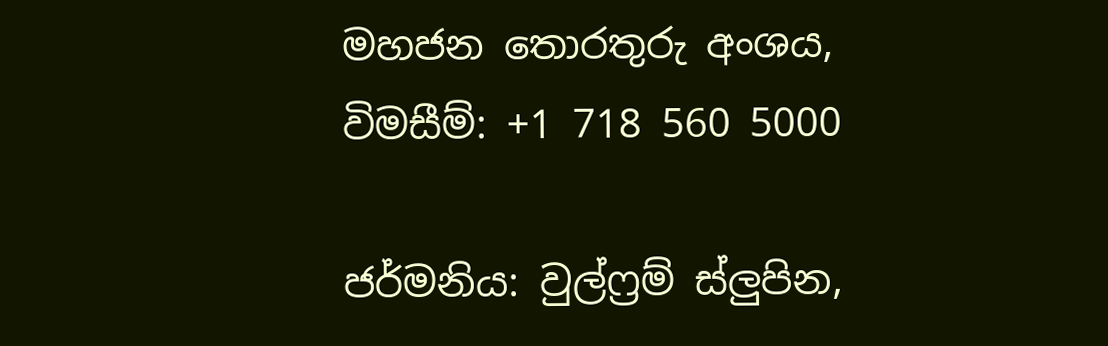මහජන තොරතුරු අංශය, විමසීම්: +1 718 560 5000

ජර්මනිය: වුල්ෆ්‍රම් ස්ලුපින,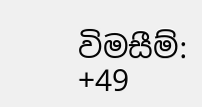විමසීම්: +49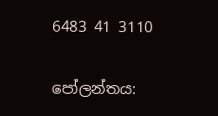6483 41 3110

පෝලන්තය: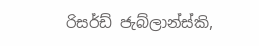රිසර්ඩ් ජැබ්ලාන්ස්කි,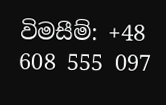විමසීම්: +48 608 555 097